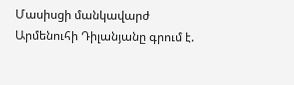Մասիսցի մանկավարժ Արմենուհի Դիլանյանը գրում է.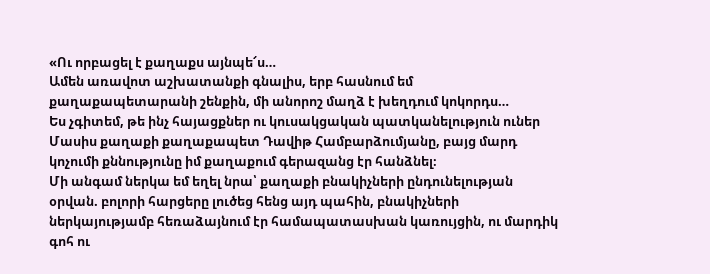«Ու որբացել է քաղաքս այնպե՜ս…
Ամեն առավոտ աշխատանքի գնալիս, երբ հասնում եմ քաղաքապետարանի շենքին, մի անորոշ մաղձ է խեղդում կոկորդս…
Ես չգիտեմ, թե ինչ հայացքներ ու կուսակցական պատկանելություն ուներ Մասիս քաղաքի քաղաքապետ Դավիթ Համբարձումյանը, բայց մարդ կոչումի քննությունը իմ քաղաքում գերազանց էր հանձնել։
Մի անգամ ներկա եմ եղել նրա՝ քաղաքի բնակիչների ընդունելության օրվան. բոլորի հարցերը լուծեց հենց այդ պահին, բնակիչների ներկայությամբ հեռաձայնում էր համապատասխան կառույցին, ու մարդիկ գոհ ու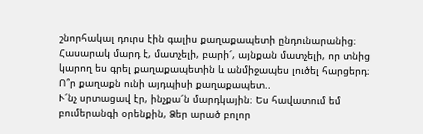շնորհակալ դուրս էին գալիս քաղաքապետի ընդունարանից։
Հասարակ մարդ է, մատչելի, բարի՜, այնքան մատչելի, որ տնից կարող ես գրել քաղաքապետին և անմիջապես լուծել հարցերդ։ Ո՞ր քաղաքն ունի այդպիսի քաղաքապետ..
Ւ՜նչ սրտացավ էր, ինչքա՜ն մարդկային։ Ես հավատում եմ բումերանգի օրենքին, Ձեր արած բոլոր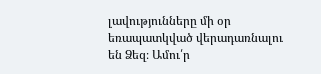լավությունները մի օր եռապատկված վերադառնալու են Ձեզ։ Ամու՛ր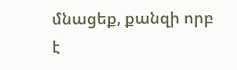մնացեք, քանզի որբ է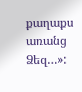քաղաքս առանց Ձեզ…»: